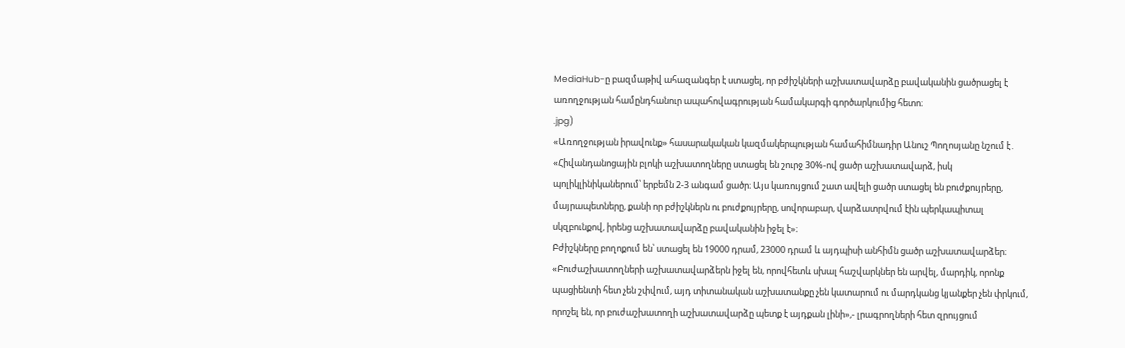MediaHub-ը բազմաթիվ ահազանգեր է ստացել, որ բժիշկների աշխատավարձը բավականին ցածրացել է առողջության համընդհանուր ապահովագրության համակարգի գործարկումից հետո։
.jpg)
«Առողջության իրավունք» հասարակական կազմակերպության համահիմնադիր Անուշ Պողոսյանը նշում է․ «Հիվանդանոցային բլոկի աշխատողները ստացել են շուրջ 30%-ով ցածր աշխատավարձ, իսկ պոլիկլինիկաներում՝ երբեմն 2-3 անգամ ցածր։ Այս կառույցում շատ ավելի ցածր ստացել են բուժքույրերը, մայրապետները, քանի որ բժիշկներն ու բուժքույրերը, սովորաբար, վարձատրվում էին պերկապիտալ սկզբունքով, իրենց աշխատավարձը բավականին իջել է»։
Բժիշկները բողոքում են՝ ստացել են 19000 դրամ, 23000 դրամ և այդպիսի անհիմն ցածր աշխատավարձեր։
«Բուժաշխատողների աշխատավարձերն իջել են, որովհետև սխալ հաշվարկներ են արվել, մարդիկ, որոնք պացիենտի հետ չեն շփվում, այդ տիտանական աշխատանքը չեն կատարում ու մարդկանց կյանքեր չեն փրկում, որոշել են, որ բուժաշխատողի աշխատավարձը պետք է այդքան լինի»,- լրագրողների հետ զրույցում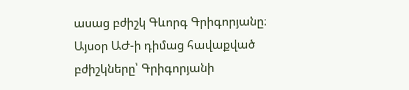ասաց բժիշկ Գևորգ Գրիգորյանը։
Այսօր ԱԺ-ի դիմաց հավաքված բժիշկները՝ Գրիգորյանի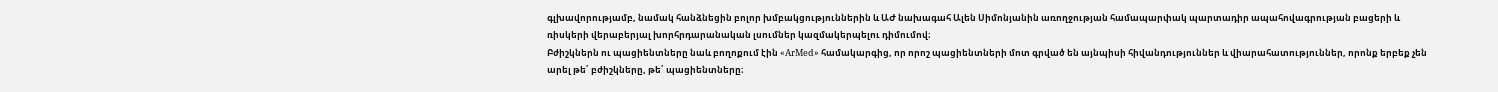գլխավորությամբ, նամակ հանձնեցին բոլոր խմբակցություններին և ԱԺ նախագահ Ալեն Սիմոնյանին առողջության համապարփակ պարտադիր ապահովագրության բացերի և ռիսկերի վերաբերյալ խորհրդարանական լսումներ կազմակերպելու դիմումով։
Բժիշկներն ու պացիենտները նաև բողոքում էին «ArMed» համակարգից, որ որոշ պացիենտների մոտ գրված են այնպիսի հիվանդություններ և վիարահատություններ, որոնք երբեք չեն արել թե՛ բժիշկները, թե՛ պացիենտները։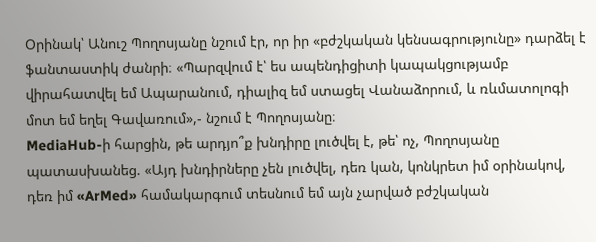Օրինակ՝ Անուշ Պողոսյանը նշում էր, որ իր «բժշկական կենսագրությունը» դարձել է ֆանտաստիկ ժանրի։ «Պարզվում է՝ ես ապենդիցիտի կապակցությամբ վիրահատվել եմ Ապարանում, դիալիզ եմ ստացել Վանաձորում, և ռևմատոլոգի մոտ եմ եղել Գավառում»,- նշում է Պողոսյանը։
MediaHub-ի հարցին, թե արդյո՞ք խնդիրը լուծվել է, թե՝ ոչ, Պողոսյանը պատասխանեց. «Այդ խնդիրները չեն լուծվել, դեռ կան, կոնկրետ իմ օրինակով, դեռ իմ «ArMed» համակարգում տեսնում եմ այն չարված բժշկական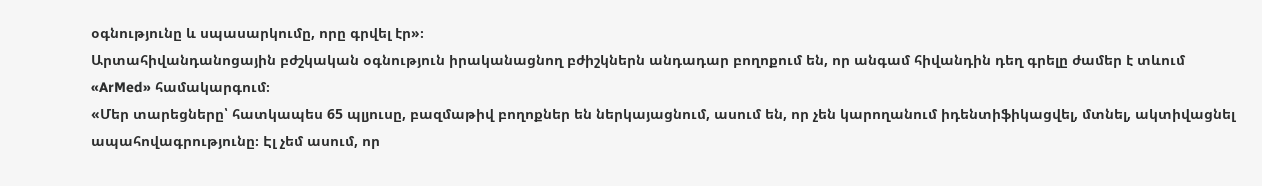օգնությունը և սպասարկումը, որը գրվել էր»։
Արտահիվանդանոցային բժշկական օգնություն իրականացնող բժիշկներն անդադար բողոքում են, որ անգամ հիվանդին դեղ գրելը ժամեր է տևում «ArMed» համակարգում։
«Մեր տարեցները՝ հատկապես 65 պլյուսը, բազմաթիվ բողոքներ են ներկայացնում, ասում են, որ չեն կարողանում իդենտիֆիկացվել, մտնել, ակտիվացնել ապահովագրությունը։ Էլ չեմ ասում, որ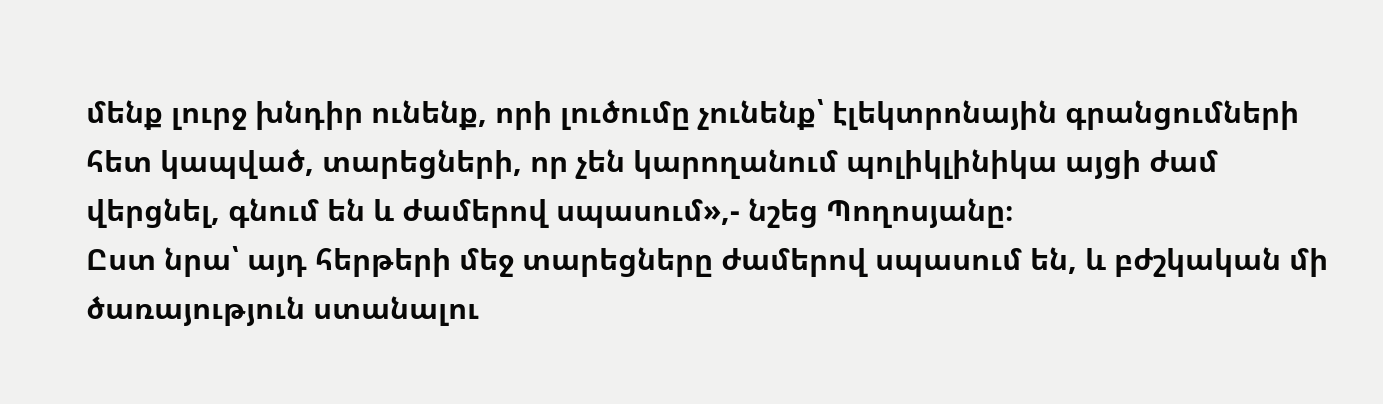մենք լուրջ խնդիր ունենք, որի լուծումը չունենք՝ էլեկտրոնային գրանցումների հետ կապված, տարեցների, որ չեն կարողանում պոլիկլինիկա այցի ժամ վերցնել, գնում են և ժամերով սպասում»,- նշեց Պողոսյանը։
Ըստ նրա՝ այդ հերթերի մեջ տարեցները ժամերով սպասում են, և բժշկական մի ծառայություն ստանալու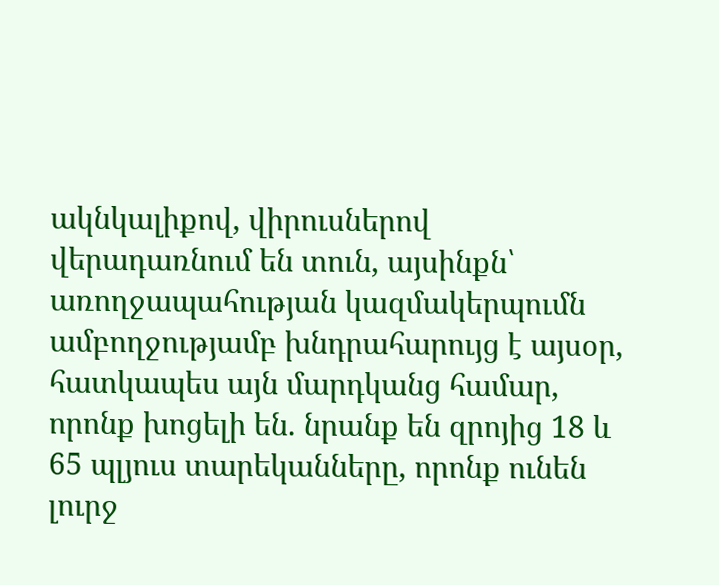ակնկալիքով, վիրուսներով վերադառնում են տուն, այսինքն՝ առողջապահության կազմակերպումն ամբողջությամբ խնդրահարույց է այսօր, հատկապես այն մարդկանց համար, որոնք խոցելի են. նրանք են զրոյից 18 և 65 պլյուս տարեկանները, որոնք ունեն լուրջ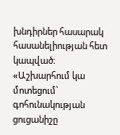խնդիրներ հասարակ հասանելիության հետ կապված։
«Աշխարհում կա մոտեցում՝ գոհունակության ցուցանիշը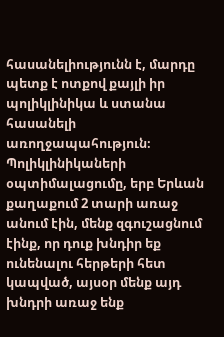հասանելիությունն է, մարդը պետք է ոտքով քայլի իր պոլիկլինիկա և ստանա հասանելի առողջապահություն։ Պոլիկլինիկաների օպտիմալացումը, երբ Երևան քաղաքում 2 տարի առաջ անում էին, մենք զգուշացնում էինք, որ դուք խնդիր եք ունենալու հերթերի հետ կապված, այսօր մենք այդ խնդրի առաջ ենք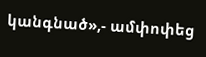կանգնած»,- ամփոփեց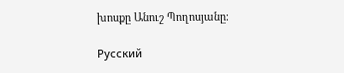խոսքը Անուշ Պողոսյանը։

Русский